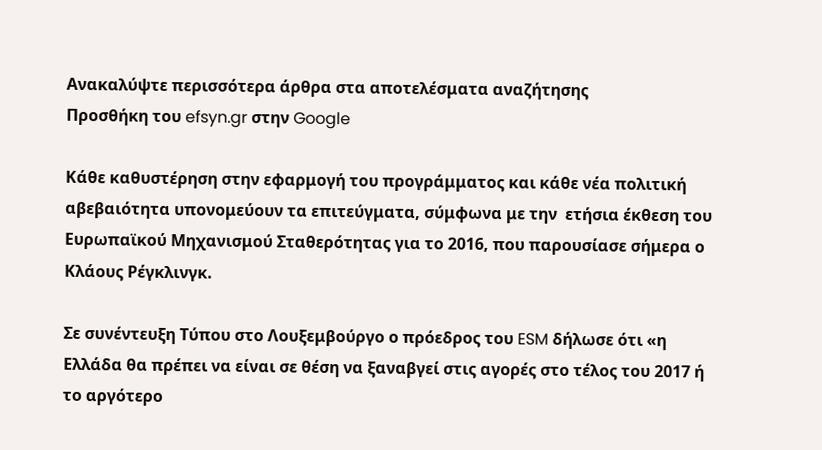Ανακαλύψτε περισσότερα άρθρα στα αποτελέσματα αναζήτησης
Προσθήκη του efsyn.gr στην Google

Κάθε καθυστέρηση στην εφαρμογή του προγράμματος και κάθε νέα πολιτική αβεβαιότητα υπονομεύουν τα επιτεύγματα, σύμφωνα με την  ετήσια έκθεση του Ευρωπαϊκού Μηχανισμού Σταθερότητας για το 2016, που παρουσίασε σήμερα ο Κλάους Ρέγκλινγκ.

Σε συνέντευξη Τύπου στο Λουξεμβούργο ο πρόεδρος του ESM δήλωσε ότι «η Eλλάδα θα πρέπει να είναι σε θέση να ξαναβγεί στις αγορές στο τέλος του 2017 ή το αργότερο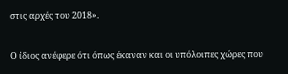στις αρχές του 2018».

Ο ίδιος ανέφερε ότι όπως έκαναν και οι υπόλοιπες χώρες που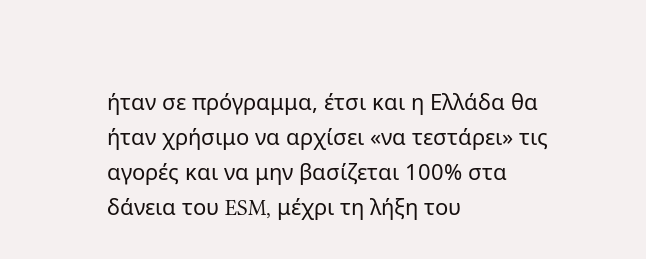ήταν σε πρόγραμμα, έτσι και η Ελλάδα θα ήταν χρήσιμο να αρχίσει «να τεστάρει» τις αγορές και να μην βασίζεται 100% στα δάνεια του ESM, μέχρι τη λήξη του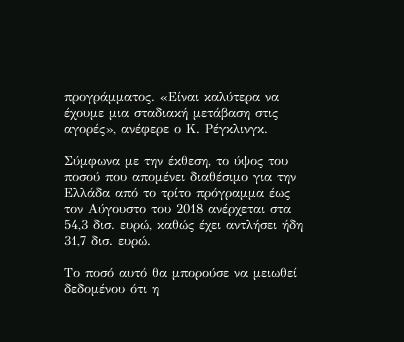προγράμματος. «Είναι καλύτερα να έχουμε μια σταδιακή μετάβαση στις αγορές», ανέφερε ο Κ. Ρέγκλινγκ.

Σύμφωνα με την έκθεση, το ύψος του ποσού που απομένει διαθέσιμο για την Ελλάδα από το τρίτο πρόγραμμα έως τον Αύγουστο του 2018 ανέρχεται στα 54,3 δισ. ευρώ, καθώς έχει αντλήσει ήδη 31,7 δισ. ευρώ.

Το ποσό αυτό θα μπορούσε να μειωθεί δεδομένου ότι η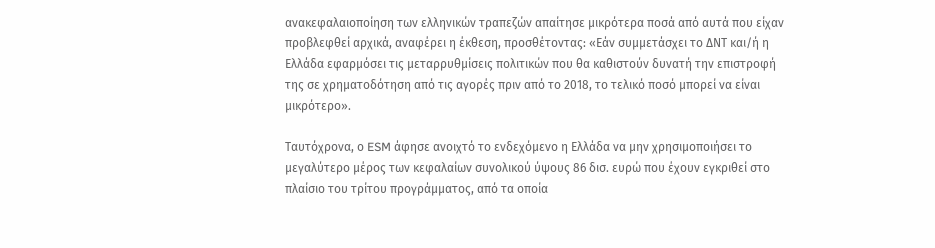ανακεφαλαιοποίηση των ελληνικών τραπεζών απαίτησε μικρότερα ποσά από αυτά που είχαν προβλεφθεί αρχικά, αναφέρει η έκθεση, προσθέτοντας: «Εάν συμμετάσχει το ΔΝΤ και/ή η Ελλάδα εφαρμόσει τις μεταρρυθμίσεις πολιτικών που θα καθιστούν δυνατή την επιστροφή της σε χρηματοδότηση από τις αγορές πριν από το 2018, το τελικό ποσό μπορεί να είναι μικρότερο».

Ταυτόχρονα, ο ESM άφησε ανοιχτό το ενδεχόμενο η Ελλάδα να μην χρησιμοποιήσει το μεγαλύτερο μέρος των κεφαλαίων συνολικού ύψους 86 δισ. ευρώ που έχουν εγκριθεί στο πλαίσιο του τρίτου προγράμματος, από τα οποία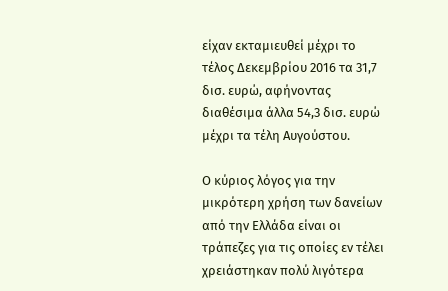είχαν εκταμιευθεί μέχρι το τέλος Δεκεμβρίου 2016 τα 31,7 δισ. ευρώ, αφήνοντας διαθέσιμα άλλα 54,3 δισ. ευρώ μέχρι τα τέλη Αυγούστου.

Ο κύριος λόγος για την μικρότερη χρήση των δανείων από την Ελλάδα είναι οι τράπεζες για τις οποίες εν τέλει χρειάστηκαν πολύ λιγότερα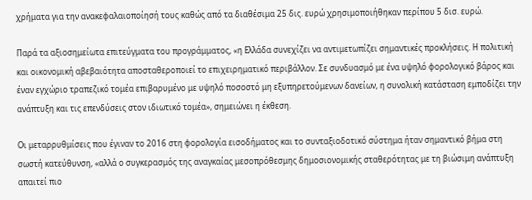χρήματα για την ανακεφαλαιοποίησή τους καθώς από τα διαθέσιμα 25 δις. ευρώ χρησιμοποιήθηκαν περίπου 5 δισ. ευρώ.

Παρά τα αξιοσημείωτα επιτεύγματα του προγράμματος, «η Ελλάδα συνεχίζει να αντιμετωπίζει σημαντικές προκλήσεις. Η πολιτική και οικονομική αβεβαιότητα αποσταθεροποιεί το επιχειρηματικό περιβάλλον. Σε συνδυασμό με ένα υψηλό φορολογικό βάρος και έναν εγχώριο τραπεζικό τομέα επιβαρυμένο με υψηλό ποσοστό μη εξυπηρετούμενων δανείων, η συνολική κατάσταση εμποδίζει την ανάπτυξη και τις επενδύσεις στον ιδιωτικό τομέα», σημειώνει η έκθεση.

Οι μεταρρυθμίσεις που έγιναν το 2016 στη φορολογία εισοδήματος και το συνταξιοδοτικό σύστημα ήταν σημαντικό βήμα στη σωστή κατεύθυνση, «αλλά ο συγκερασμός της αναγκαίας μεσοπρόθεσμης δημοσιονομικής σταθερότητας με τη βιώσιμη ανάπτυξη απαιτεί πιο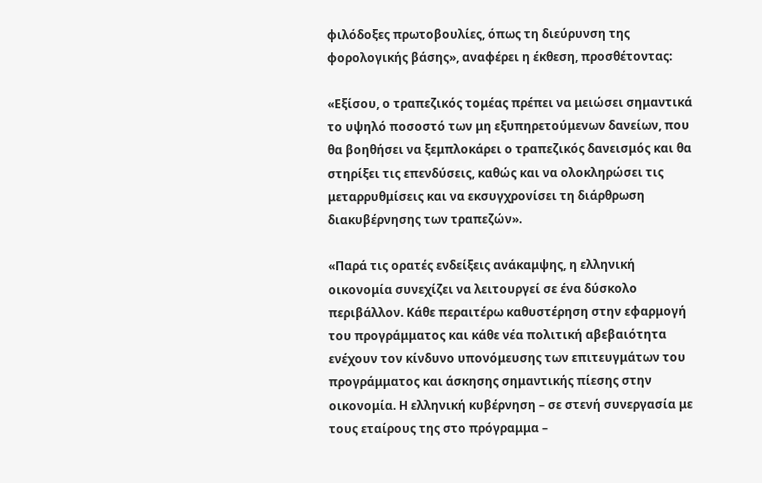φιλόδοξες πρωτοβουλίες, όπως τη διεύρυνση της φορολογικής βάσης», αναφέρει η έκθεση, προσθέτοντας:

«Εξίσου, ο τραπεζικός τομέας πρέπει να μειώσει σημαντικά το υψηλό ποσοστό των μη εξυπηρετούμενων δανείων, που θα βοηθήσει να ξεμπλοκάρει ο τραπεζικός δανεισμός και θα στηρίξει τις επενδύσεις, καθώς και να ολοκληρώσει τις μεταρρυθμίσεις και να εκσυγχρονίσει τη διάρθρωση διακυβέρνησης των τραπεζών».

«Παρά τις ορατές ενδείξεις ανάκαμψης, η ελληνική οικονομία συνεχίζει να λειτουργεί σε ένα δύσκολο περιβάλλον. Κάθε περαιτέρω καθυστέρηση στην εφαρμογή του προγράμματος και κάθε νέα πολιτική αβεβαιότητα ενέχουν τον κίνδυνο υπονόμευσης των επιτευγμάτων του προγράμματος και άσκησης σημαντικής πίεσης στην οικονομία. Η ελληνική κυβέρνηση – σε στενή συνεργασία με τους εταίρους της στο πρόγραμμα –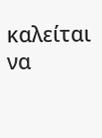καλείται να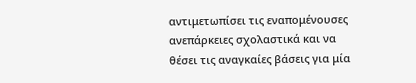αντιμετωπίσει τις εναπομένουσες ανεπάρκειες σχολαστικά και να θέσει τις αναγκαίες βάσεις για μία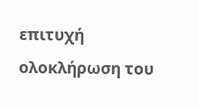επιτυχή ολοκλήρωση του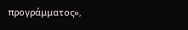προγράμματος»,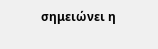σημειώνει η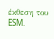έκθεση του ESM.